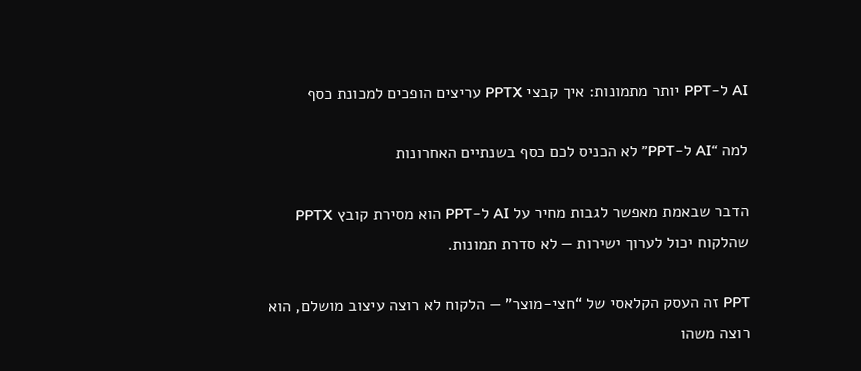AI ל-PPT יותר מתמונות: איך קבצי PPTX עריצים הופכים למכונת כסף

למה “AI ל-PPT” לא הכניס לכם כסף בשנתיים האחרונות

הדבר שבאמת מאפשר לגבות מחיר על AI ל-PPT הוא מסירת קובץ PPTX שהלקוח יכול לערוך ישירות — לא סדרת תמונות.

PPT זה העסק הקלאסי של “חצי-מוצר” — הלקוח לא רוצה עיצוב מושלם, הוא רוצה משהו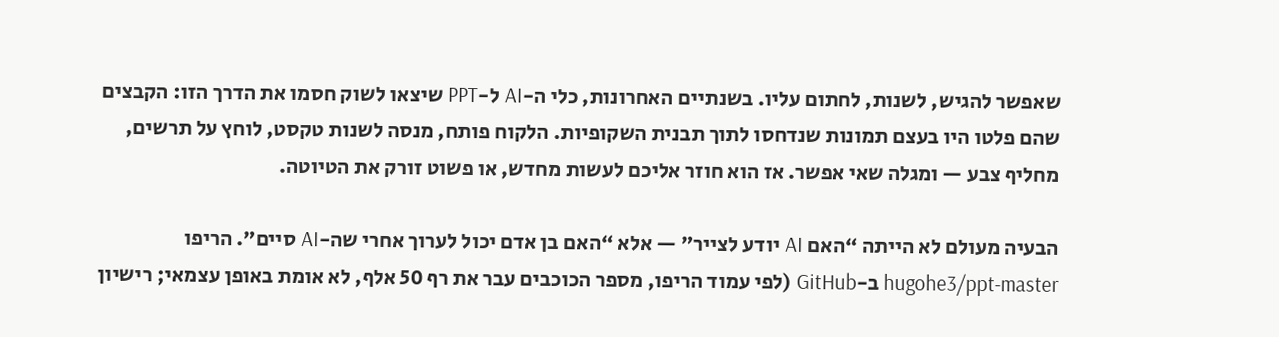שאפשר להגיש, לשנות, לחתום עליו. בשנתיים האחרונות, כלי ה-AI ל-PPT שיצאו לשוק חסמו את הדרך הזו: הקבצים שהם פלטו היו בעצם תמונות שנדחסו לתוך תבנית השקופיות. הלקוח פותח, מנסה לשנות טקסט, לוחץ על תרשים, מחליף צבע — ומגלה שאי אפשר. אז הוא חוזר אליכם לעשות מחדש, או פשוט זורק את הטיוטה.

הבעיה מעולם לא הייתה “האם AI יודע לצייר” — אלא “האם בן אדם יכול לערוך אחרי שה-AI סיים”. הריפו hugohe3/ppt-master ב-GitHub (לפי עמוד הריפו, מספר הכוכבים עבר את רף 50 אלף, לא אומת באופן עצמאי; רישיון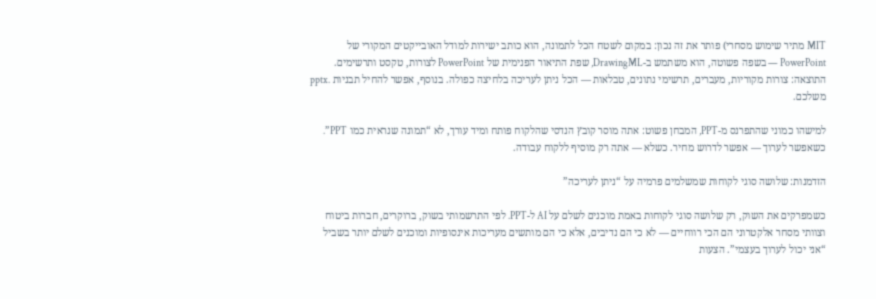MIT מתיר שימוש מסחרי) פותר את זה נכון: במקום לשטח הכל לתמונה, הוא כותב ישירות למודל האובייקטים המקורי של PowerPoint — בשפה פשוטה, הוא משתמש ב-DrawingML, שפת התיאור הפנימית של PowerPoint לצורות, טקסט ותרשימים. התוצאה: צורות מקוריות, מעברים, תרשימי נתונים, טבלאות — הכל ניתן לעריכה בלחיצה כפולה. בנוסף, אפשר להחיל תבניות .pptx משלכם.

למישהו כמוני שהתפרנס מ-PPT, המבחן פשוט: אתה מוסר קובץ הנדסי שהלקוח פותח ומיד עורך, לא “תמונה שנראית כמו PPT”. כשאפשר לערוך — אפשר לדרוש מחיר. כשלא — אתה רק מוסיף ללקוח עבודה.

הזדמנות: שלושה סוגי לקוחות שמשלמים פרמיה על “ניתן לעריכה”

כשמפרקים את השוק, רק שלושה סוגי לקוחות באמת מוכנים לשלם על AI ל-PPT. לפי התרשמותי בשוק, ברוקרים, חברות ביטוח וצוותי מסחר אלקטרוני הם הכי רווחיים — לא כי הם נדיבים, אלא כי הם מותשים מעריכות אינסופיות ומוכנים לשלם יותר בשביל “אני יכול לערוך בעצמי”. הצעות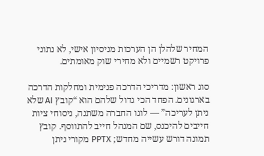המחיר שלהלן הן הערכות מניסיון אישי, לא נתוני פרויקט רשמיים ולא מחירי שוק מאומתים.

סוג ראשון: מדריכי הדרכה פנימית ומחלקות הדרכה בארגונים. הפחד הכי גדול שלהם הוא “קובץ AI שלא ניתן לעריכה” — לוגו החברה משתנה, ניסוחי ציות חייבים להיכנס, שם המנהל חייב להתווסף. קובץ תמונה דורש עשייה מחדש; PPTX מקורי ניתן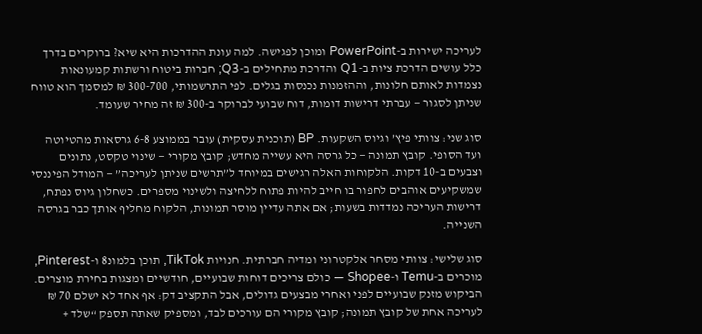לעריכה ישירות ב-PowerPoint ומוכן לפגישה. למה עונת ההדרכות היא שיא? ברוקרים בדרך כלל עושים הדרכת ציות ב-Q1 והדרכת מתחילים ב-Q3; חברות ביטוח ורשתות קמעונאות נצמדות לאותם חלונות, וההזמנות נכנסות בגלים. לפי התרשמותי, 300-700 ₪ למסמך הוא טווח שניתן לסגור — עברתי דרישות דומות, דוח שבועי לברוקר ב-300 ₪ זה מחיר שעומד.

סוג שני: צוותי פיץ’ וגיוס השקעות. BP (תוכנית עסקית) עובר בממוצע 6-8 גרסאות מהטיוטה ועד הסופי. קובץ תמונה — כל גרסה היא עשייה מחדש; קובץ מקורי — שינוי טקסט, נתונים וצבעים ב-10 דקות. הלקוחות האלה רגישים במיוחד ל”תרשים שניתן לעריכה” — המודל הפיננסי שמשקיעים אוהבים לחפור בו חייב להיות פתוח ללחיצה ולשינוי מספרים. כשחלון גיוס נפתח, דרישות העריכה נמדדות בשעות; אם אתה עדיין מוסר תמונות, הלקוח מחליף אותך כבר בגרסה השנייה.

סוג שלישי: צוותי מסחר אלקטרוני ומדיה חברתית. חנויות TikTok, תוכן בלמונ8 ו-Pinterest, מוכרים ב-Temu ו-Shopee — כולם צריכים דוחות שבועיים, חודשיים ומצגות בחירת מוצרים. הביקוש מזנק שבועיים לפני ואחרי מבצעים גדולים, אבל התקציב דק: אף אחד לא ישלם 70 ₪ לעריכה אחת של קובץ תמונה; קובץ מקורי הם עורכים לבד, ומספיק שאתה תספק “שלד +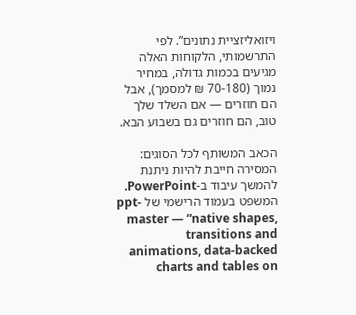ויזואליזציית נתונים”. לפי התרשמותי, הלקוחות האלה מגיעים בכמות גדולה, במחיר נמוך (70-180 ₪ למסמך), אבל הם חוזרים — אם השלד שלך טוב, הם חוזרים גם בשבוע הבא.

הכאב המשותף לכל הסוגים: המסירה חייבת להיות ניתנת להמשך עיבוד ב-PowerPoint. המשפט בעמוד הרישמי של ppt-master — “native shapes, transitions and animations, data-backed charts and tables on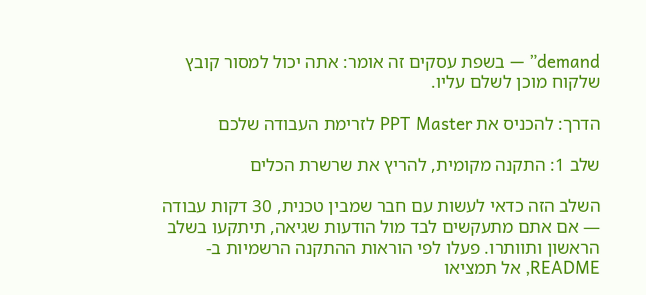demand” — בשפת עסקים זה אומר: אתה יכול למסור קובץ שלקוח מוכן לשלם עליו.

הדרך: להכניס את PPT Master לזרימת העבודה שלכם

שלב 1: התקנה מקומית, להריץ את שרשרת הכלים

השלב הזה כדאי לעשות עם חבר שמבין טכנית, 30 דקות עבודה — אם אתם מתעקשים לבד מול הודעות שגיאה, תיתקעו בשלב הראשון ותוותרו. פעלו לפי הוראות ההתקנה הרשמיות ב-README, אל תמציאו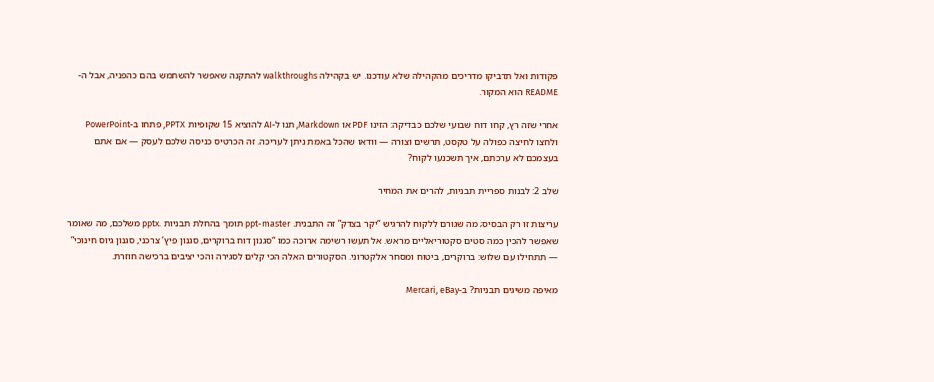פקודות ואל תדביקו מדריכים מהקהילה שלא עודכנו. יש בקהילה walkthroughs להתקנה שאפשר להשתמש בהם כהפניה, אבל ה-README הוא המקור.

אחרי שזה רץ, קחו דוח שבועי שלכם כבדיקה: הזינו PDF או Markdown, תנו ל-AI להוציא 15 שקופיות PPTX, פתחו ב-PowerPoint ולחצו לחיצה כפולה על טקסט, תרשים וצורה — וודאו שהכל באמת ניתן לעריכה. זה הכרטיס כניסה שלכם לעסק — אם אתם בעצמכם לא ערכתם, איך תשכנעו לקוח?

שלב 2: לבנות ספריית תבניות, להרים את המחיר

עריצות זו רק הבסיס; מה שגורם ללקוח להרגיש “יקר בצדק” זה התבנית. ppt-master תומך בהחלת תבניות .pptx משלכם, מה שאומר שאפשר להכין כמה סטים סקטוריאליים מראש. אל תעשו רשימה ארוכה כמו “סגנון דוח ברוקרים, סגנון פיץ’ צרכני, סגנון גיוס חינוכי” — תתחילו עם שלוש: ברוקרים, ביטוח ומסחר אלקטרוני. הסקטורים האלה הכי קלים לסגירה והכי יציבים ברכישה חוזרת.

מאיפה משיגים תבניות? ב-Mercari, eBay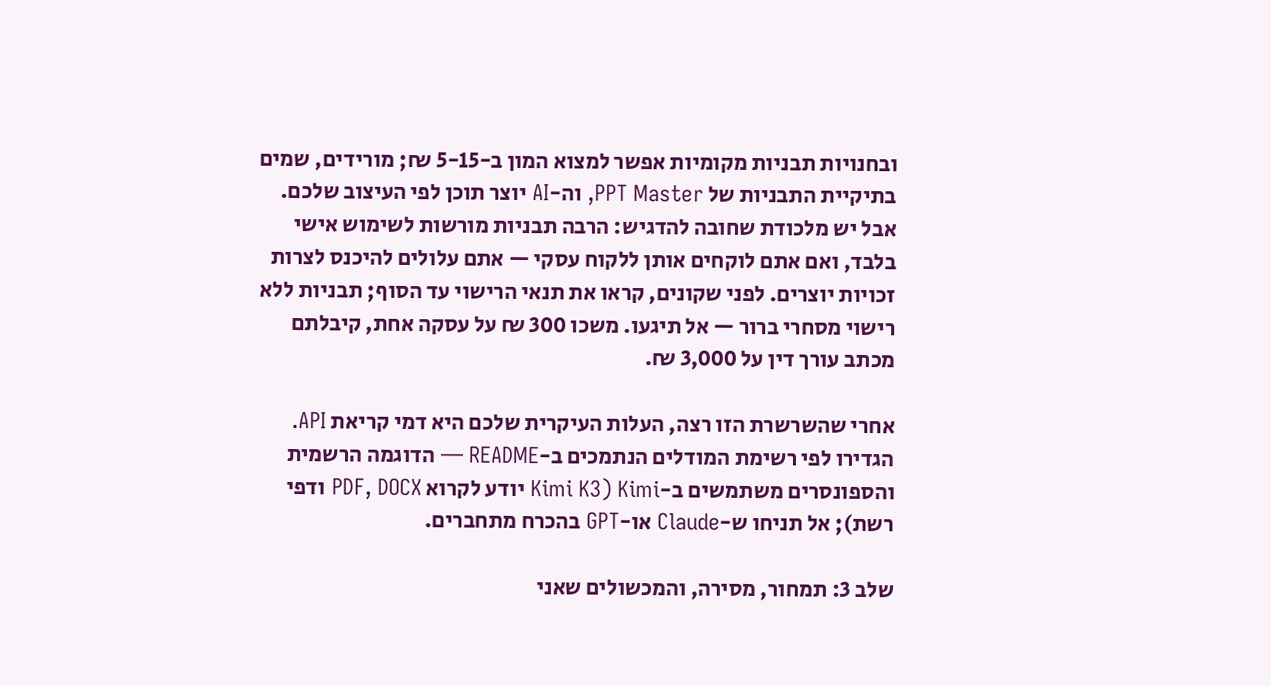ובחנויות תבניות מקומיות אפשר למצוא המון ב-5-15 ₪; מורידים, שמים בתיקיית התבניות של PPT Master, וה-AI יוצר תוכן לפי העיצוב שלכם. אבל יש מלכודת שחובה להדגיש: הרבה תבניות מורשות לשימוש אישי בלבד, ואם אתם לוקחים אותן ללקוח עסקי — אתם עלולים להיכנס לצרות זכויות יוצרים. לפני שקונים, קראו את תנאי הרישוי עד הסוף; תבניות ללא רישוי מסחרי ברור — אל תיגעו. משכו 300 ₪ על עסקה אחת, קיבלתם מכתב עורך דין על 3,000 ₪.

אחרי שהשרשרת הזו רצה, העלות העיקרית שלכם היא דמי קריאת API. הגדירו לפי רשימת המודלים הנתמכים ב-README — הדוגמה הרשמית והספונסרים משתמשים ב-Kimi (Kimi K3 יודע לקרוא PDF, DOCX ודפי רשת); אל תניחו ש-Claude או-GPT בהכרח מתחברים.

שלב 3: תמחור, מסירה, והמכשולים שאני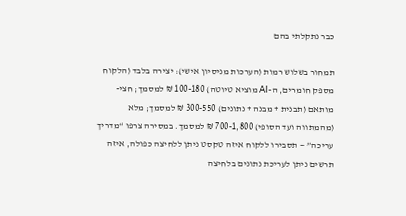כבר נתקלתי בהם

תמחור בשלוש רמות (הערכות מניסיון אישי): יצירה בלבד (הלקוח מספק חומרים, ה-AI מוציא טיוטה) 100-180 ₪ למסמך; חצי-מותאם (תבנית + מבנה + נתונים) 300-550 ₪ למסמך; מלא (מהמתווה ועד הסופי) 700-1,800 ₪ למסמך. במסירה צרפו “מדריך עריכה” — תסבירו ללקוח איזה טקסט ניתן ללחיצה כפולה, איזה תרשים ניתן לעריכת נתונים בלחיצה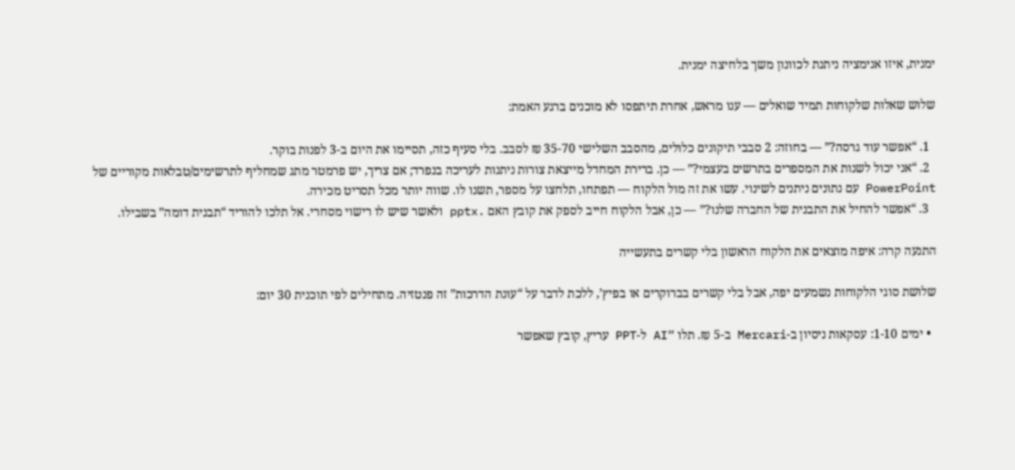ימנית, איזו אנימציה ניתנת לכוונון משך בלחיצה ימנית.

שלוש שאלות שלקוחות תמיד שואלים — ענו מראש, אחרת תיתפסו לא מוכנים ברגע האמת:

  1. “אפשר עוד גרסה?” — בחוזה: 2 סבבי תיקונים כלולים, מהסבב השלישי 35-70 ₪ לסבב. בלי סעיף כזה, תסיימו את היום ב-3 לפנות בוקר.
  2. “אני יכול לשנות את המספרים בתרשים בעצמי?” — כן. ברירת המחדל מייצאת צורות ניתנות לעריכה בנפרד; אם צריך, יש פרמטר מתג שמחליף לתרשימים/טבלאות מקוריים של PowerPoint עם נתונים ניתנים לשינוי. עשו את זה מול הלקוח — תפתחו, תלחצו על מספר, תשנו לו. שווה יותר מכל תסריט מכירה.
  3. “אפשר להחיל את התבנית של החברה שלנו?” — כן, אבל הלקוח חייב לספק את קובץ האם .pptx ולאשר שיש לו רישוי מסחרי. אל תלכו להוריד “תבנית דומה” בשבילו.

התנעה קרה: איפה מוצאים את הלקוח הראשון בלי קשרים בתעשייה

שלושת סוגי הלקוחות נשמעים יפה, אבל בלי קשרים בברוקרים או בפיץ’, ללכת לדבר על “עונת הדרכות” זה פנטזיה. מתחילים לפי תוכנית 30 יום:

  • ימים 1-10: עסקאות ניסיון ב-Mercari ב-5 ₪. תלו “AI ל-PPT עריץ, קובץ שאפשר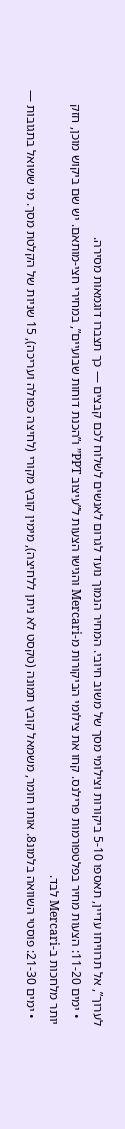לערוך”, אל תרוויחו עדיין, תאספו 5-10 ביקורות וצילומי מסך של משוב חיובי. המחיר הנמוך נועד לגרום לאנשים לשלוח לכם קבצים — כך תצברו דוגמאות מסירה.
  • ימים 11-20: הצעות מחיר בפלטפורמות פרילנס. קחו את צילומי הביקורות מ-Mercari והגישו הצעות ל”עיצוב PPT” ו”הכנת דוחות שבועיים”, במחירי חצי-מותאם. יש שם ביקוש מוכן, חזק יותר מלחכות ב-Mercari לבד.
  • ימים 21-30: פוסטי השוואה בלמונ8. אותו חומר, משמאל קובץ תמונה (טקסט לא ניתן ללחיצה), מימין קובץ מקורי (לחיצה כפולה ועריכה), 15 שניות של הקלטת מסך. מי ששואל בתגובות —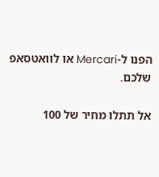הפנו ל-Mercari או לוואטסאפ שלכם.

אל תתלו מחיר של 100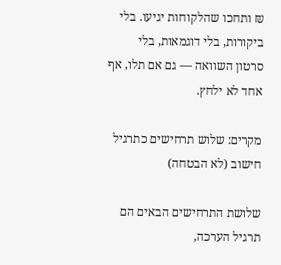₪ ותחכו שהלקוחות יגיעו. בלי ביקורות, בלי דוגמאות, בלי סרטון השוואה — גם אם תלו, אף אחד לא ילחץ.

מקרים: שלוש תרחישים כתרגיל חישוב (לא הבטחה)

שלושת התרחישים הבאים הם תרגיל הערכה,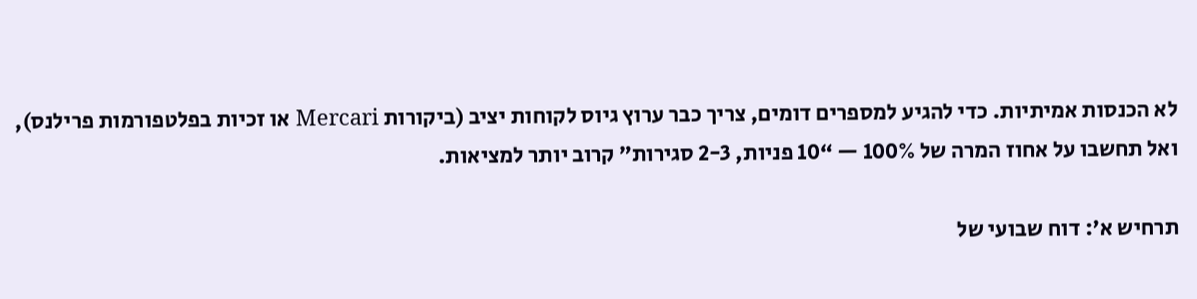לא הכנסות אמיתיות. כדי להגיע למספרים דומים, צריך כבר ערוץ גיוס לקוחות יציב (ביקורות Mercari או זכיות בפלטפורמות פרילנס), ואל תחשבו על אחוז המרה של 100% — “10 פניות, 2-3 סגירות” קרוב יותר למציאות.

תרחיש א’: דוח שבועי של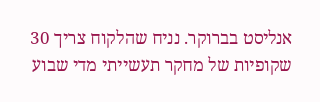אנליסט בברוקר. נניח שהלקוח צריך 30 שקופיות של מחקר תעשייתי מדי שבוע